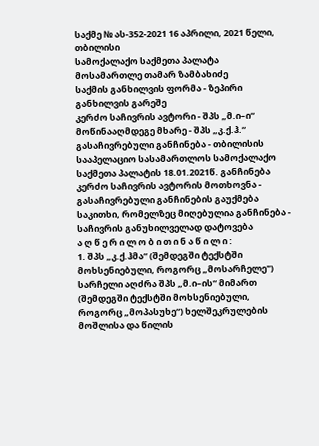საქმე № ას-352-2021 16 აპრილი, 2021 წელი,
თბილისი
სამოქალაქო საქმეთა პალატა
მოსამართლე თამარ ზამბახიძე
საქმის განხილვის ფორმა - ზეპირი განხილვის გარეშე
კერძო საჩივრის ავტორი - შპს „მ.ი–ი“
მოწინააღმდეგე მხარე - შპს „კ.ქ.ჰ.“
გასაჩივრებული განჩინება - თბილისის სააპელაციო სასამართლოს სამოქალაქო საქმეთა პალატის 18.01.2021წ. განჩინება
კერძო საჩივრის ავტორის მოთხოვნა - გასაჩივრებული განჩინების გაუქმება
საკითხი, რომელზეც მიღებულია განჩინება - საჩივრის განუხილველად დატოვება
ა ღ წ ე რ ი ლ ო ბ ი თ ი ნ ა წ ი ლ ი :
1. შპს „კ.ქ.ჰმა“ (შემდეგში ტექსტში მოხსენიებული, როგორც „მოსარჩელე") სარჩელი აღძრა შპს „მ.ი–ის“ მიმართ (შემდეგში ტექსტში მოხსენიებული, როგორც „მოპასუხე“) ხელშეკრულების მოშლისა და წილის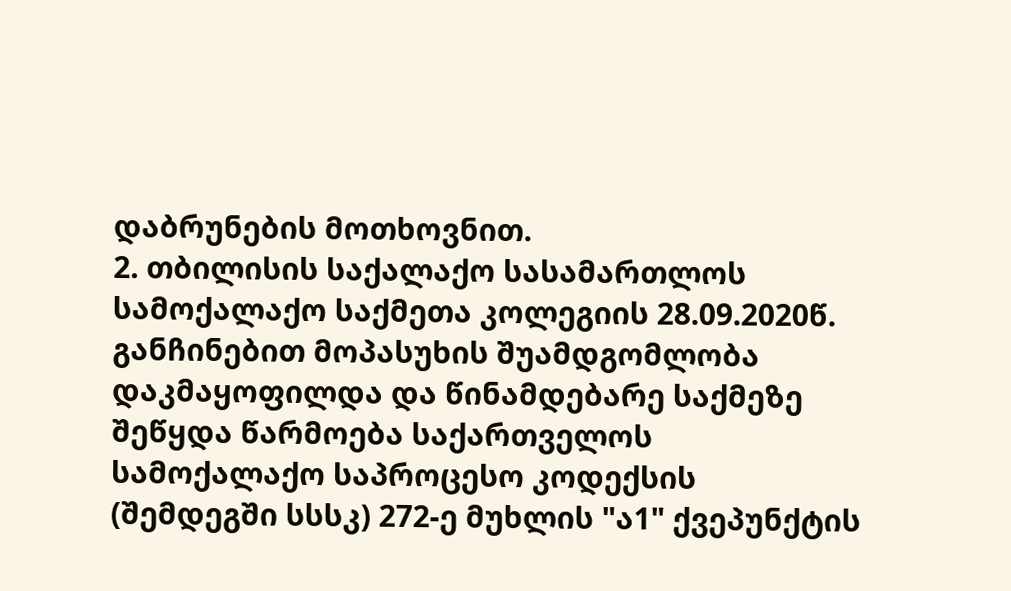დაბრუნების მოთხოვნით.
2. თბილისის საქალაქო სასამართლოს სამოქალაქო საქმეთა კოლეგიის 28.09.2020წ. განჩინებით მოპასუხის შუამდგომლობა დაკმაყოფილდა და წინამდებარე საქმეზე შეწყდა წარმოება საქართველოს სამოქალაქო საპროცესო კოდექსის (შემდეგში სსსკ) 272-ე მუხლის "ა1" ქვეპუნქტის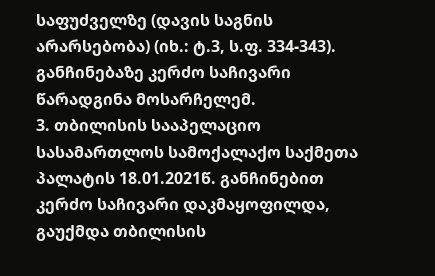საფუძველზე (დავის საგნის არარსებობა) (იხ.: ტ.3, ს.ფ. 334-343). განჩინებაზე კერძო საჩივარი წარადგინა მოსარჩელემ.
3. თბილისის სააპელაციო სასამართლოს სამოქალაქო საქმეთა პალატის 18.01.2021წ. განჩინებით კერძო საჩივარი დაკმაყოფილდა, გაუქმდა თბილისის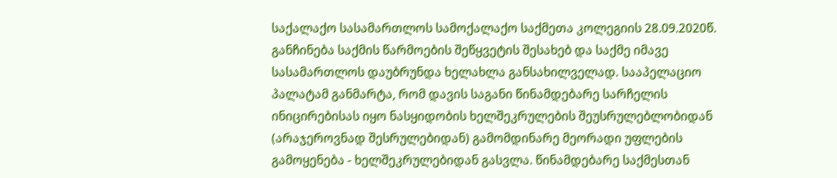საქალაქო სასამართლოს სამოქალაქო საქმეთა კოლეგიის 28.09.2020წ. განჩინება საქმის წარმოების შეწყვეტის შესახებ და საქმე იმავე სასამართლოს დაუბრუნდა ხელახლა განსახილველად. სააპელაციო პალატამ განმარტა, რომ დავის საგანი წინამდებარე სარჩელის ინიცირებისას იყო ნასყიდობის ხელშეკრულების შეუსრულებლობიდან (არაჯეროვნად შესრულებიდან) გამომდინარე მეორადი უფლების გამოყენება - ხელშეკრულებიდან გასვლა. წინამდებარე საქმესთან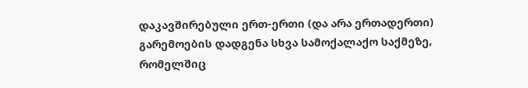დაკავშირებული ერთ-ერთი (და არა ერთადერთი) გარემოების დადგენა სხვა სამოქალაქო საქმეზე, რომელშიც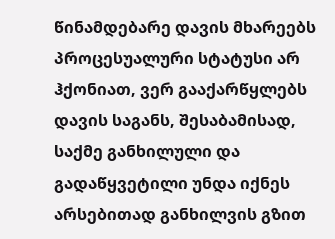წინამდებარე დავის მხარეებს პროცესუალური სტატუსი არ ჰქონიათ, ვერ გააქარწყლებს დავის საგანს, შესაბამისად, საქმე განხილული და გადაწყვეტილი უნდა იქნეს არსებითად განხილვის გზით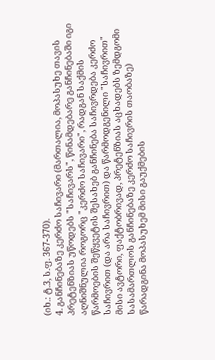(იხ.: ტ.3, ს.ფ. 367-370).
4. განჩინებაზე კერძო საჩივარი (მართალია, მოპასუხე თავის პრეტენზიას უწოდებს "საჩივარს", წინამდებარე განჩინებაში იგი აღნიშნულია როგორც "კერძო საჩივარი", რადგან საქმის წარმოების შეწყვეტის შესახებ განჩინება საჩივრდება კერძო საჩივრით (და არა საჩივრით) და წარმოდგენილი "საჩივრით" მისი ავტორი, ფაქტობრივად, პრეტენზიას აცხადებს ზემდგომი სასამართლოს განჩინებაზე კერძო საჩივრის თაობაზე) წარადგინა მოპასუხემ მისი გაუქმების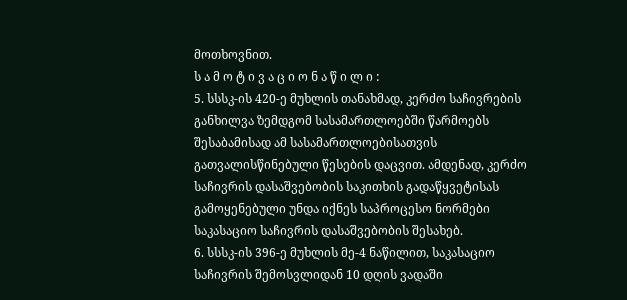მოთხოვნით.
ს ა მ ო ტ ი ვ ა ც ი ო ნ ა წ ი ლ ი :
5. სსსკ-ის 420-ე მუხლის თანახმად, კერძო საჩივრების განხილვა ზემდგომ სასამართლოებში წარმოებს შესაბამისად ამ სასამართლოებისათვის გათვალისწინებული წესების დაცვით. ამდენად, კერძო საჩივრის დასაშვებობის საკითხის გადაწყვეტისას გამოყენებული უნდა იქნეს საპროცესო ნორმები საკასაციო საჩივრის დასაშვებობის შესახებ.
6. სსსკ-ის 396-ე მუხლის მე-4 ნაწილით, საკასაციო საჩივრის შემოსვლიდან 10 დღის ვადაში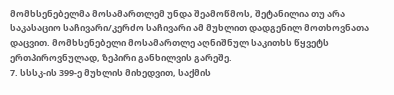მომხსენებელმა მოსამართლემ უნდა შეამოწმოს, შეტანილია თუ არა საკასაციო საჩივარი/კერძო საჩივარი ამ მუხლით დადგენილ მოთხოვნათა დაცვით. მომხსენებელი მოსამართლე აღნიშნულ საკითხს წყვეტს ერთპიროვნულად, ზეპირი განხილვის გარეშე.
7. სსსკ-ის 399-ე მუხლის მიხედვით, საქმის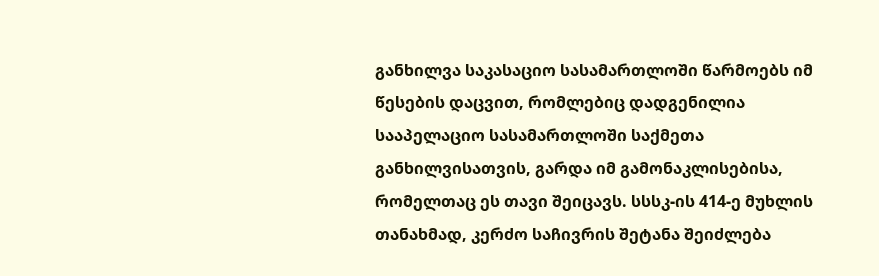განხილვა საკასაციო სასამართლოში წარმოებს იმ წესების დაცვით, რომლებიც დადგენილია სააპელაციო სასამართლოში საქმეთა განხილვისათვის, გარდა იმ გამონაკლისებისა, რომელთაც ეს თავი შეიცავს. სსსკ-ის 414-ე მუხლის თანახმად, კერძო საჩივრის შეტანა შეიძლება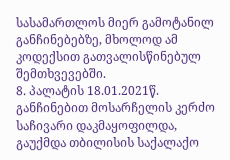სასამართლოს მიერ გამოტანილ განჩინებებზე, მხოლოდ ამ კოდექსით გათვალისწინებულ შემთხვევებში.
8. პალატის 18.01.2021წ. განჩინებით მოსარჩელის კერძო საჩივარი დაკმაყოფილდა, გაუქმდა თბილისის საქალაქო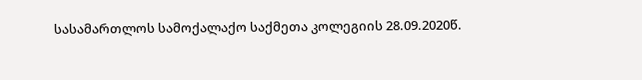სასამართლოს სამოქალაქო საქმეთა კოლეგიის 28.09.2020წ.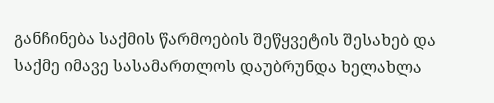განჩინება საქმის წარმოების შეწყვეტის შესახებ და საქმე იმავე სასამართლოს დაუბრუნდა ხელახლა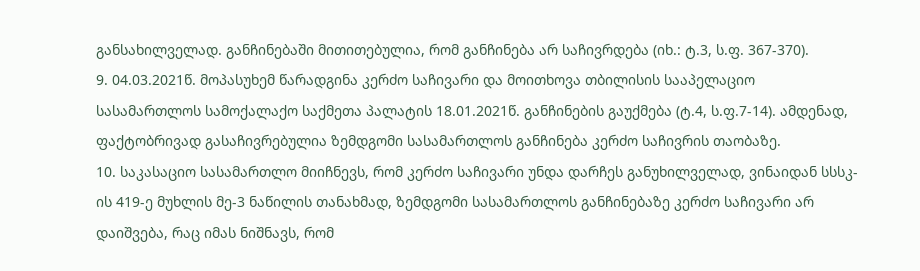განსახილველად. განჩინებაში მითითებულია, რომ განჩინება არ საჩივრდება (იხ.: ტ.3, ს.ფ. 367-370).
9. 04.03.2021წ. მოპასუხემ წარადგინა კერძო საჩივარი და მოითხოვა თბილისის სააპელაციო სასამართლოს სამოქალაქო საქმეთა პალატის 18.01.2021წ. განჩინების გაუქმება (ტ.4, ს.ფ.7-14). ამდენად, ფაქტობრივად გასაჩივრებულია ზემდგომი სასამართლოს განჩინება კერძო საჩივრის თაობაზე.
10. საკასაციო სასამართლო მიიჩნევს, რომ კერძო საჩივარი უნდა დარჩეს განუხილველად, ვინაიდან სსსკ-ის 419-ე მუხლის მე-3 ნაწილის თანახმად, ზემდგომი სასამართლოს განჩინებაზე კერძო საჩივარი არ დაიშვება, რაც იმას ნიშნავს, რომ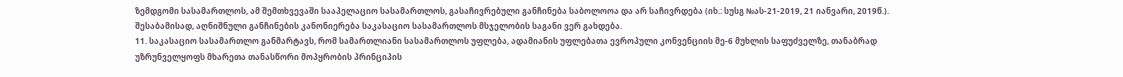ზემდგომი სასამართლოს, ამ შემთხვევაში სააპელაციო სასამართლოს, გასაჩივრებული განჩინება საბოლოოა და არ საჩივრდება (იხ.: სუსგ №ას-21-2019, 21 იანვარი, 2019წ.).
შესაბამისად, აღნიშნული განჩინების კანონიერება საკასაციო სასამართლოს მსჯელობის საგანი ვერ გახდება.
11. საკასაციო სასამართლო განმარტავს, რომ სამართლიანი სასამართლოს უფლება, ადამიანის უფლებათა ევროპული კონვენციის მე-6 მუხლის საფუძველზე, თანაბრად უზრუნველყოფს მხარეთა თანასწორი მოპყრობის პრინციპის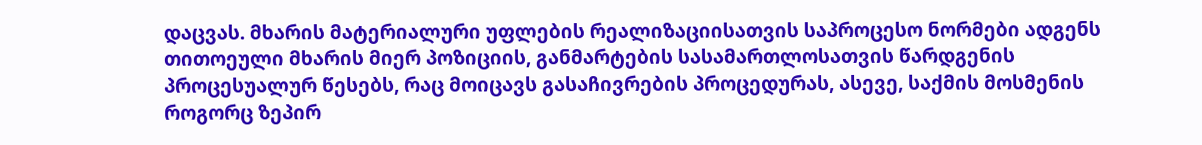დაცვას. მხარის მატერიალური უფლების რეალიზაციისათვის საპროცესო ნორმები ადგენს თითოეული მხარის მიერ პოზიციის, განმარტების სასამართლოსათვის წარდგენის პროცესუალურ წესებს, რაც მოიცავს გასაჩივრების პროცედურას, ასევე, საქმის მოსმენის როგორც ზეპირ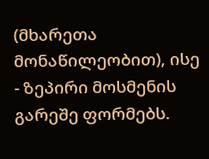(მხარეთა მონაწილეობით), ისე - ზეპირი მოსმენის გარეშე ფორმებს.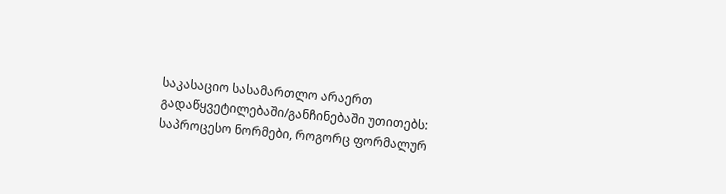საკასაციო სასამართლო არაერთ გადაწყვეტილებაში/განჩინებაში უთითებს: საპროცესო ნორმები, როგორც ფორმალურ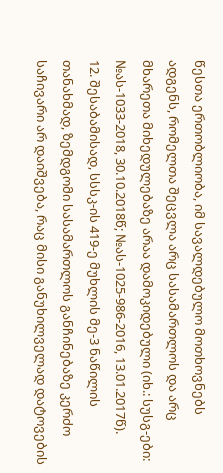წესთა ერთობლიობა, იმ სავალდებულო მოთხოვნებს ადგენს, რომელთა შეცვლა არც სასამართლოს და არც მხარეთა მიხედულებაზე არაა დამოკიდებული (იხ.: სუსგ-ები: №ას-1033-2018, 30.10.2018წ; №ას-1025-986-2016, 13.01.2017წ).
12. შესაბამისად, სსსკ-ის 419-ე მუხლის მე-3 ნაწილის თანახმად, ზემდგომი სასამართლოს განჩინებაზე კერძო საჩივარი არ დაიშვება, რაც მისი განუხილველად დატოვების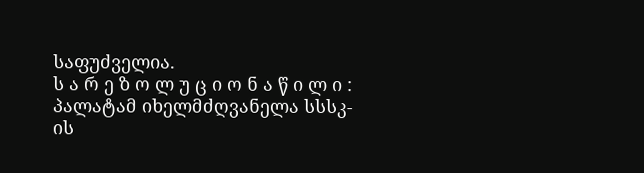საფუძველია.
ს ა რ ე ზ ო ლ უ ც ი ო ნ ა წ ი ლ ი :
პალატამ იხელმძღვანელა სსსკ-ის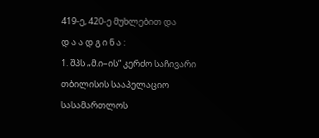419-ე, 420-ე მუხლებით და
დ ა ა დ გ ი ნ ა :
1. შპს „მ.ი–ის“ კერძო საჩივარი თბილისის სააპელაციო სასამართლოს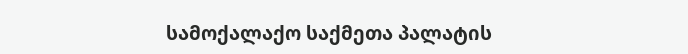სამოქალაქო საქმეთა პალატის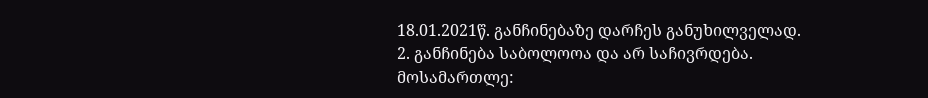18.01.2021წ. განჩინებაზე დარჩეს განუხილველად.
2. განჩინება საბოლოოა და არ საჩივრდება.
მოსამართლე: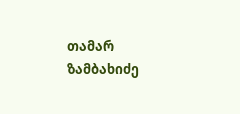თამარ ზამბახიძე